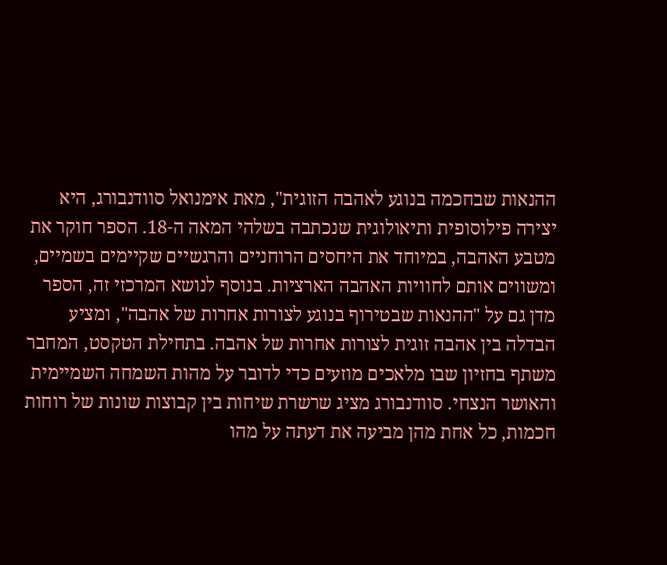ההנאות שבחכמה בנוגע לאהבה הזוגית", מאת אימנואל סוודנבורג, היא יצירה פילוסופית ותיאולוגית שנכתבה בשלהי המאה ה-18. הספר חוקר את מטבע האהבה, במיוחד את היחסים הרוחניים והרגשיים שקיימים בשמיים, ומשווים אותם לחוויות האהבה הארציות. בנוסף לנושא המרכזי זה, הספר מדן גם על "ההנאות שבטירוף בנוגע לצורות אחרות של אהבה", ומציע הבדלה בין אהבה זוגית לצורות אחרות של אהבה. בתחילת הטקסט, המחבר משתף בחזיון שבו מלאכים מוזעים כדי לדובר על מהות השמחה השמיימית והאושר הנצחי. סוודנבורג מציג שרשרת שיחות בין קבוצות שונות של רוחות חכמות, כל אחת מהן מביעה את דעתה על מהו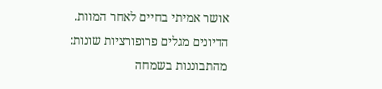אושר אמיתי בחיים לאחר המוות. הדיונים מגלים פרופורציות שונות: מהתבוננות בשמחה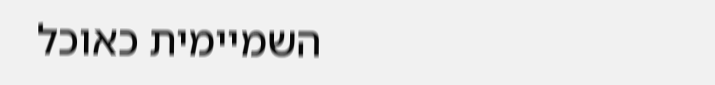השמיימית כאוכל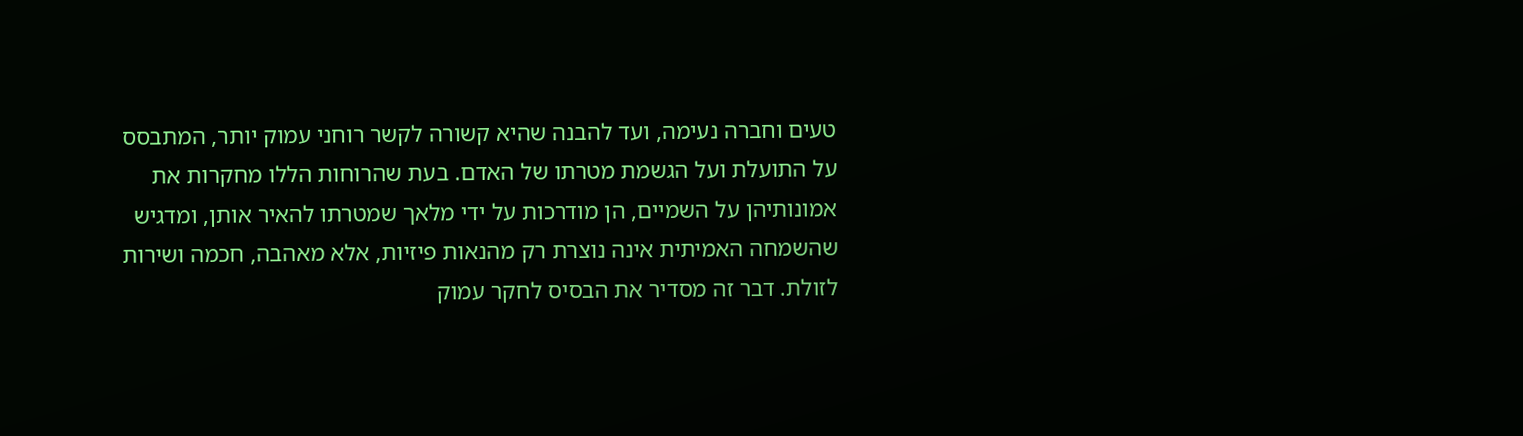טעים וחברה נעימה, ועד להבנה שהיא קשורה לקשר רוחני עמוק יותר, המתבסס על התועלת ועל הגשמת מטרתו של האדם. בעת שהרוחות הללו מחקרות את אמונותיהן על השמיים, הן מודרכות על ידי מלאך שמטרתו להאיר אותן, ומדגיש שהשמחה האמיתית אינה נוצרת רק מהנאות פיזיות, אלא מאהבה, חכמה ושירות לזולת. דבר זה מסדיר את הבסיס לחקר עמוק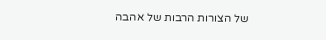של הצורות הרבות של אהבה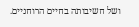ושל חשיבותה בחיים הרוחניים.